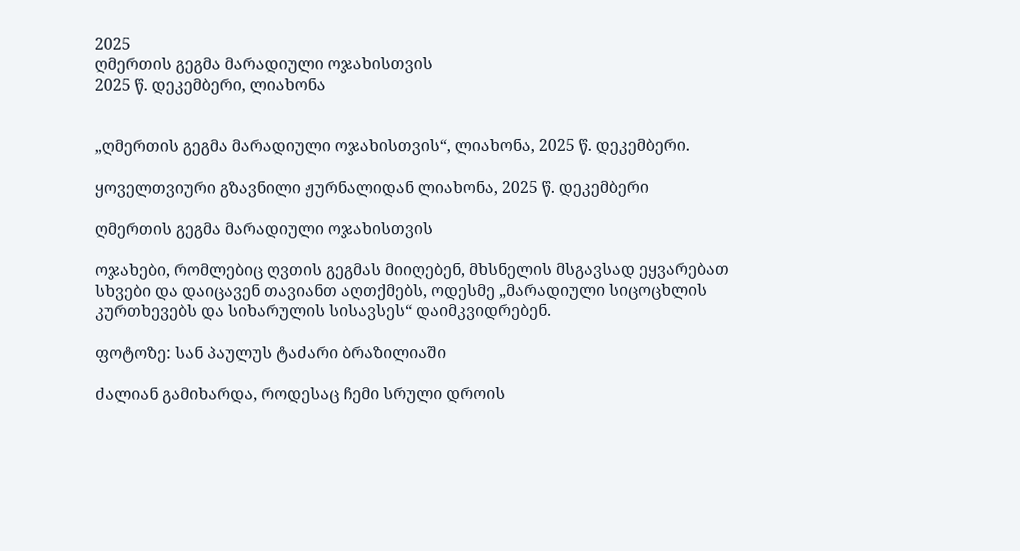2025
ღმერთის გეგმა მარადიული ოჯახისთვის
2025 წ. დეკემბერი, ლიახონა


„ღმერთის გეგმა მარადიული ოჯახისთვის“, ლიახონა, 2025 წ. დეკემბერი.

ყოველთვიური გზავნილი ჟურნალიდან ლიახონა, 2025 წ. დეკემბერი

ღმერთის გეგმა მარადიული ოჯახისთვის

ოჯახები, რომლებიც ღვთის გეგმას მიიღებენ, მხსნელის მსგავსად ეყვარებათ სხვები და დაიცავენ თავიანთ აღთქმებს, ოდესმე „მარადიული სიცოცხლის კურთხევებს და სიხარულის სისავსეს“ დაიმკვიდრებენ.

ფოტოზე: სან პაულუს ტაძარი ბრაზილიაში

ძალიან გამიხარდა, როდესაც ჩემი სრული დროის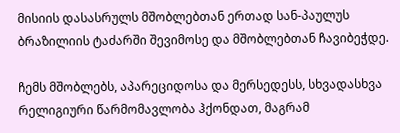მისიის დასასრულს მშობლებთან ერთად სან-პაულუს ბრაზილიის ტაძარში შევიმოსე და მშობლებთან ჩავიბეჭდე.

ჩემს მშობლებს, აპარეციდოსა და მერსედესს, სხვადასხვა რელიგიური წარმომავლობა ჰქონდათ, მაგრამ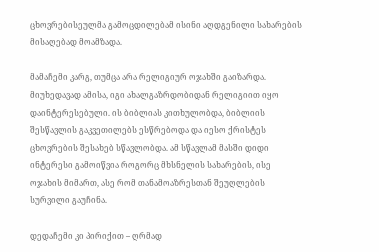ცხოვრებისეულმა გამოცდილებამ ისინი აღდგენილი სახარების მისაღებად მოამზადა.

მამაჩემი კარგ, თუმცა არა რელიგიურ ოჯახში გაიზარდა. მიუხედავად ამისა, იგი ახალგაზრდობიდან რელიგიით იყო დაინტერესებული. ის ბიბლიას კითხულობდა, ბიბლიის შესწავლის გაკვეთილებს ესწრებოდა და იესო ქრისტეს ცხოვრების შესახებ სწავლობდა. ამ სწავლამ მასში დიდი ინტერესი გამოიწვია როგორც მხსნელის სახარების, ისე ოჯახის მიმართ, ასე რომ თანამოაზრესთან შეუღლების სურვილი გაუჩინა.

დედაჩემი კი პირიქით – ღრმად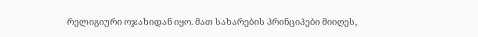რელიგიური ოჯახიდან იყო. მათ სახარების პრინციპები მიიღეს,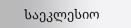საეკლესიო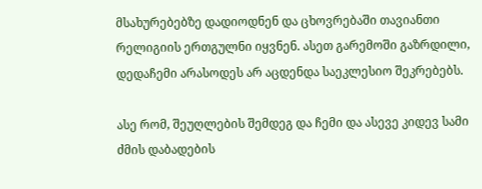მსახურებებზე დადიოდნენ და ცხოვრებაში თავიანთი რელიგიის ერთგულნი იყვნენ. ასეთ გარემოში გაზრდილი, დედაჩემი არასოდეს არ აცდენდა საეკლესიო შეკრებებს.

ასე რომ, შეუღლების შემდეგ და ჩემი და ასევე კიდევ სამი ძმის დაბადების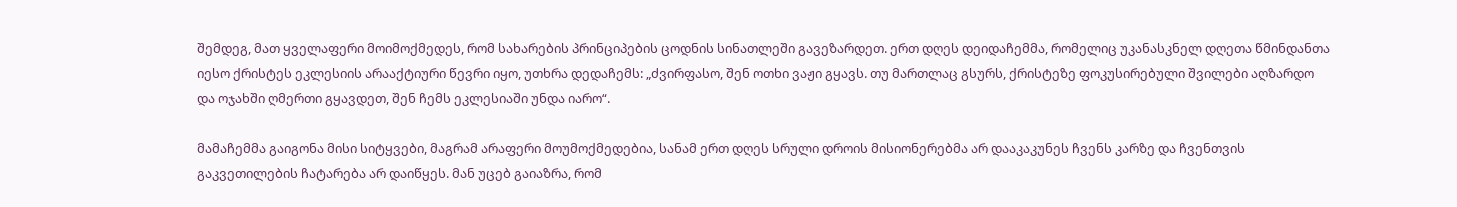შემდეგ, მათ ყველაფერი მოიმოქმედეს, რომ სახარების პრინციპების ცოდნის სინათლეში გავეზარდეთ. ერთ დღეს დეიდაჩემმა, რომელიც უკანასკნელ დღეთა წმინდანთა იესო ქრისტეს ეკლესიის არააქტიური წევრი იყო, უთხრა დედაჩემს: „ძვირფასო, შენ ოთხი ვაჟი გყავს. თუ მართლაც გსურს, ქრისტეზე ფოკუსირებული შვილები აღზარდო და ოჯახში ღმერთი გყავდეთ, შენ ჩემს ეკლესიაში უნდა იარო“.

მამაჩემმა გაიგონა მისი სიტყვები, მაგრამ არაფერი მოუმოქმედებია, სანამ ერთ დღეს სრული დროის მისიონერებმა არ დააკაკუნეს ჩვენს კარზე და ჩვენთვის გაკვეთილების ჩატარება არ დაიწყეს. მან უცებ გაიაზრა, რომ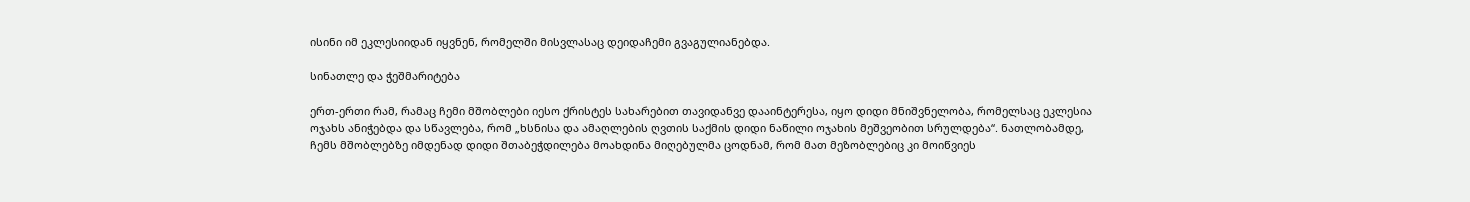ისინი იმ ეკლესიიდან იყვნენ, რომელში მისვლასაც დეიდაჩემი გვაგულიანებდა.

სინათლე და ჭეშმარიტება

ერთ-ერთი რამ, რამაც ჩემი მშობლები იესო ქრისტეს სახარებით თავიდანვე დააინტერესა, იყო დიდი მნიშვნელობა, რომელსაც ეკლესია ოჯახს ანიჭებდა და სწავლება, რომ „ხსნისა და ამაღლების ღვთის საქმის დიდი ნაწილი ოჯახის მეშვეობით სრულდება“. ნათლობამდე, ჩემს მშობლებზე იმდენად დიდი შთაბეჭდილება მოახდინა მიღებულმა ცოდნამ, რომ მათ მეზობლებიც კი მოიწვიეს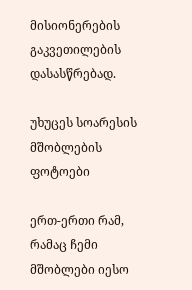მისიონერების გაკვეთილების დასასწრებად.

უხუცეს სოარესის მშობლების ფოტოები

ერთ-ერთი რამ, რამაც ჩემი მშობლები იესო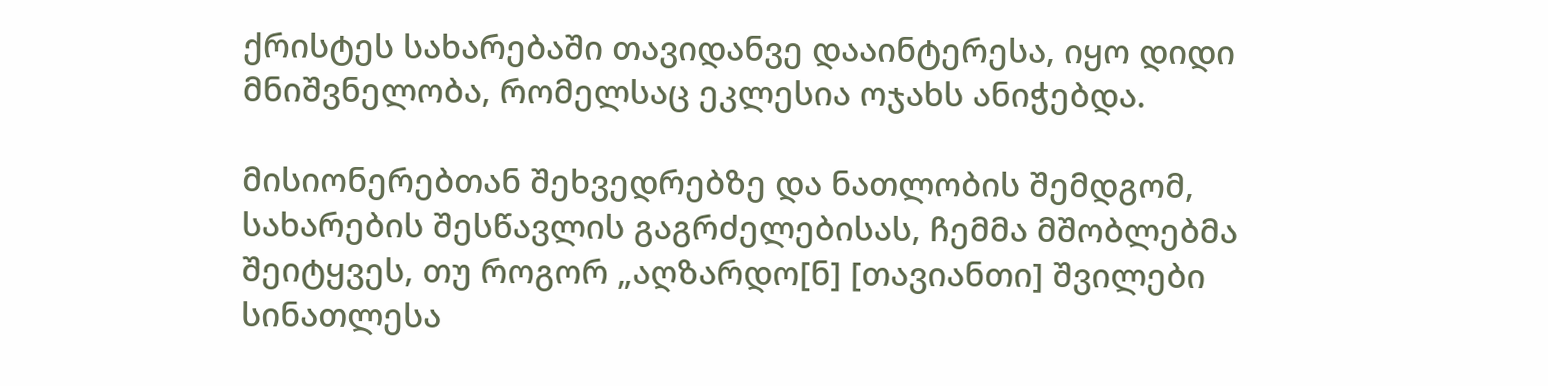ქრისტეს სახარებაში თავიდანვე დააინტერესა, იყო დიდი მნიშვნელობა, რომელსაც ეკლესია ოჯახს ანიჭებდა.

მისიონერებთან შეხვედრებზე და ნათლობის შემდგომ, სახარების შესწავლის გაგრძელებისას, ჩემმა მშობლებმა შეიტყვეს, თუ როგორ „აღზარდო[ნ] [თავიანთი] შვილები სინათლესა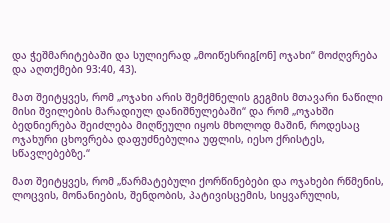და ჭეშმარიტებაში და სულიერად „მოიწესრიგ[ონ] ოჯახი“ მოძღვრება და აღთქმები 93:40, 43).

მათ შეიტყვეს, რომ „ოჯახი არის შემქმნელის გეგმის მთავარი ნაწილი მისი შვილების მარადიულ დანიშნულებაში“ და რომ „ოჯახში ბედნიერება შეიძლება მიღწეული იყოს მხოლოდ მაშინ, როდესაც ოჯახური ცხოვრება დაფუძნებულია უფლის, იესო ქრისტეს, სწავლებებზე.“

მათ შეიტყვეს, რომ „წარმატებული ქორწინებები და ოჯახები რწმენის, ლოცვის, მონანიების, შენდობის, პატივისცემის, სიყვარულის,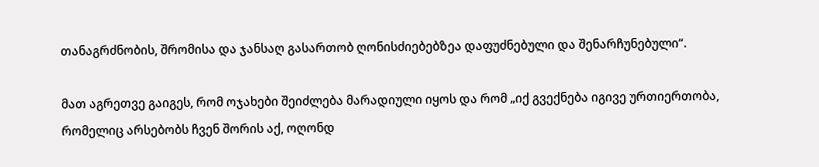თანაგრძნობის, შრომისა და ჯანსაღ გასართობ ღონისძიებებზეა დაფუძნებული და შენარჩუნებული“.

მათ აგრეთვე გაიგეს, რომ ოჯახები შეიძლება მარადიული იყოს და რომ „იქ გვექნება იგივე ურთიერთობა, რომელიც არსებობს ჩვენ შორის აქ, ოღონდ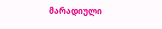მარადიული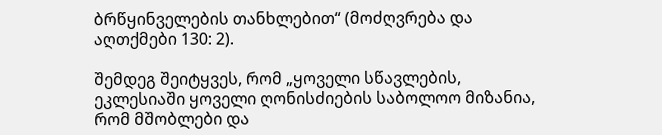ბრწყინველების თანხლებით“ (მოძღვრება და აღთქმები 130: 2).

შემდეგ შეიტყვეს, რომ „ყოველი სწავლების, ეკლესიაში ყოველი ღონისძიების საბოლოო მიზანია, რომ მშობლები და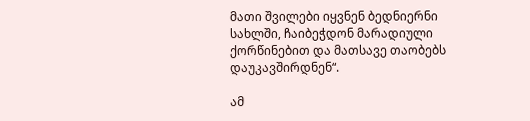მათი შვილები იყვნენ ბედნიერნი სახლში, ჩაიბეჭდონ მარადიული ქორწინებით და მათსავე თაობებს დაუკავშირდნენ“.

ამ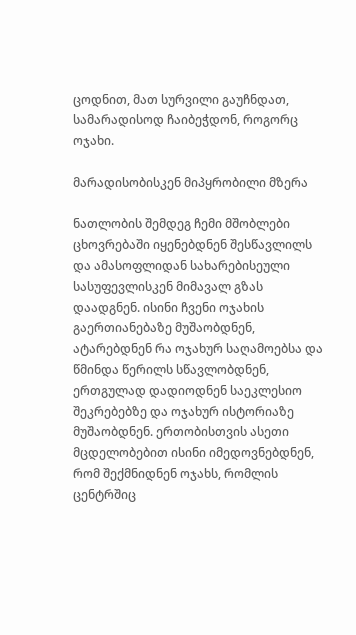ცოდნით, მათ სურვილი გაუჩნდათ, სამარადისოდ ჩაიბეჭდონ, როგორც ოჯახი.

მარადისობისკენ მიპყრობილი მზერა

ნათლობის შემდეგ ჩემი მშობლები ცხოვრებაში იყენებდნენ შესწავლილს და ამასოფლიდან სახარებისეული სასუფევლისკენ მიმავალ გზას დაადგნენ. ისინი ჩვენი ოჯახის გაერთიანებაზე მუშაობდნენ, ატარებდნენ რა ოჯახურ საღამოებსა და წმინდა წერილს სწავლობდნენ, ერთგულად დადიოდნენ საეკლესიო შეკრებებზე და ოჯახურ ისტორიაზე მუშაობდნენ. ერთობისთვის ასეთი მცდელობებით ისინი იმედოვნებდნენ, რომ შექმნიდნენ ოჯახს, რომლის ცენტრშიც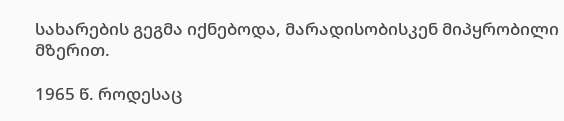სახარების გეგმა იქნებოდა, მარადისობისკენ მიპყრობილი მზერით.

1965 წ. როდესაც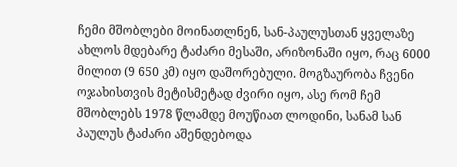ჩემი მშობლები მოინათლნენ, სან-პაულუსთან ყველაზე ახლოს მდებარე ტაძარი მესაში, არიზონაში იყო, რაც 6000 მილით (9 650 კმ) იყო დაშორებული. მოგზაურობა ჩვენი ოჯახისთვის მეტისმეტად ძვირი იყო, ასე რომ ჩემ მშობლებს 1978 წლამდე მოუწიათ ლოდინი, სანამ სან პაულუს ტაძარი აშენდებოდა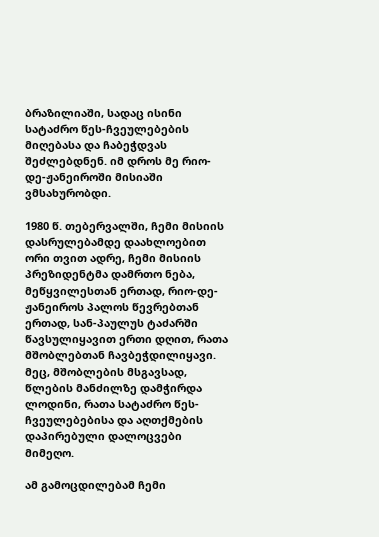ბრაზილიაში, სადაც ისინი სატაძრო წეს-ჩვეულებების მიღებასა და ჩაბეჭდვას შეძლებდნენ. იმ დროს მე რიო-დე-ჟანეიროში მისიაში ვმსახურობდი.

1980 წ. თებერვალში, ჩემი მისიის დასრულებამდე დაახლოებით ორი თვით ადრე, ჩემი მისიის პრეზიდენტმა დამრთო ნება, მეწყვილესთან ერთად, რიო-დე-ჟანეიროს პალოს წევრებთან ერთად, სან-პაულუს ტაძარში წავსულიყავით ერთი დღით, რათა მშობლებთან ჩავბეჭდილიყავი. მეც, მშობლების მსგავსად, წლების მანძილზე დამჭირდა ლოდინი, რათა სატაძრო წეს-ჩვეულებებისა და აღთქმების დაპირებული დალოცვები მიმეღო.

ამ გამოცდილებამ ჩემი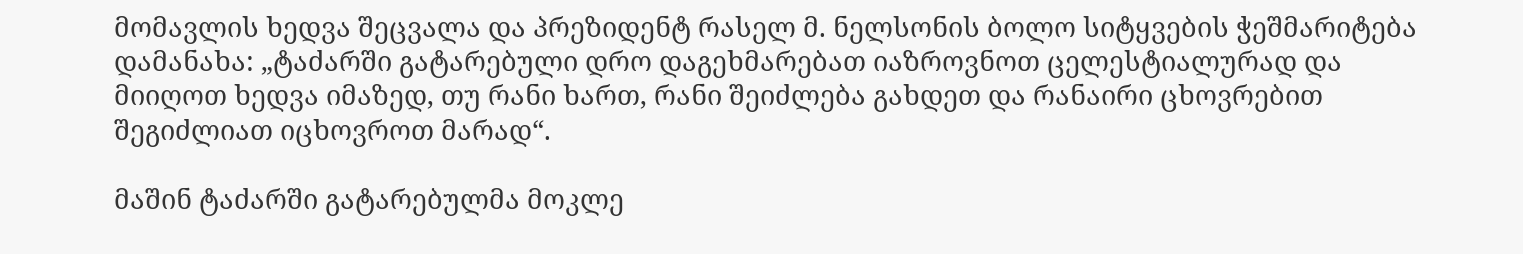მომავლის ხედვა შეცვალა და პრეზიდენტ რასელ მ. ნელსონის ბოლო სიტყვების ჭეშმარიტება დამანახა: „ტაძარში გატარებული დრო დაგეხმარებათ იაზროვნოთ ცელესტიალურად და მიიღოთ ხედვა იმაზედ, თუ რანი ხართ, რანი შეიძლება გახდეთ და რანაირი ცხოვრებით შეგიძლიათ იცხოვროთ მარად“.

მაშინ ტაძარში გატარებულმა მოკლე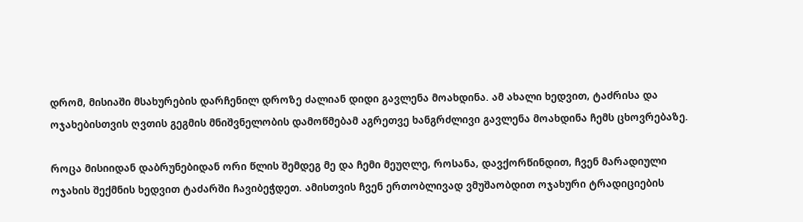დრომ, მისიაში მსახურების დარჩენილ დროზე ძალიან დიდი გავლენა მოახდინა. ამ ახალი ხედვით, ტაძრისა და ოჯახებისთვის ღვთის გეგმის მნიშვნელობის დამოწმებამ აგრეთვე ხანგრძლივი გავლენა მოახდინა ჩემს ცხოვრებაზე.

როცა მისიიდან დაბრუნებიდან ორი წლის შემდეგ მე და ჩემი მეუღლე, როსანა, დავქორწინდით, ჩვენ მარადიული ოჯახის შექმნის ხედვით ტაძარში ჩავიბეჭდეთ. ამისთვის ჩვენ ერთობლივად ვმუშაობდით ოჯახური ტრადიციების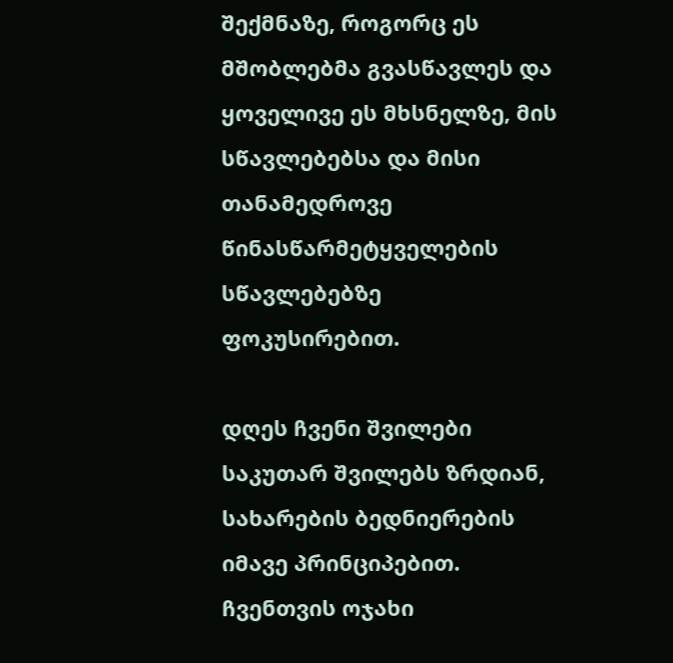შექმნაზე, როგორც ეს მშობლებმა გვასწავლეს და ყოველივე ეს მხსნელზე, მის სწავლებებსა და მისი თანამედროვე წინასწარმეტყველების სწავლებებზე ფოკუსირებით.

დღეს ჩვენი შვილები საკუთარ შვილებს ზრდიან, სახარების ბედნიერების იმავე პრინციპებით. ჩვენთვის ოჯახი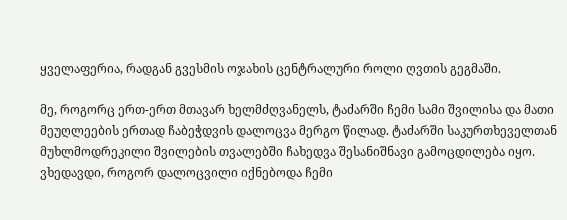ყველაფერია, რადგან გვესმის ოჯახის ცენტრალური როლი ღვთის გეგმაში.

მე, როგორც ერთ-ერთ მთავარ ხელმძღვანელს, ტაძარში ჩემი სამი შვილისა და მათი მეუღლეების ერთად ჩაბეჭდვის დალოცვა მერგო წილად. ტაძარში საკურთხეველთან მუხლმოდრეკილი შვილების თვალებში ჩახედვა შესანიშნავი გამოცდილება იყო. ვხედავდი, როგორ დალოცვილი იქნებოდა ჩემი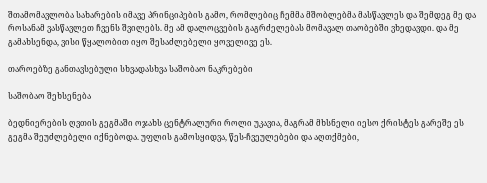შთამომავლობა სახარების იმავე პრინციპების გამო, რომლებიც ჩემმა მშობლებმა მასწავლეს და შემდეგ მე და როსანამ ვასწავლეთ ჩვენს შვილებს. მე ამ დალოცვების გაგრძელებას მომავალ თაობებში ვხედავდი. და მე გამახსენდა, ვისი წყალობით იყო შესაძლებელი ყოველივე ეს.

თაროებზე განთავსებული სხვადასხვა საშობაო ნაკრებები

საშობაო შეხსენება

ბედნიერების ღვთის გეგმაში ოჯახს ცენტრალური როლი უკავია, მაგრამ მხსნელი იესო ქრისტეს გარეშე ეს გეგმა შეუძლებელი იქნებოდა. უფლის გამოსყიდვა, წეს-ჩვეულებები და აღთქმები,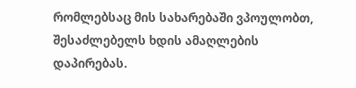რომლებსაც მის სახარებაში ვპოულობთ, შესაძლებელს ხდის ამაღლების დაპირებას.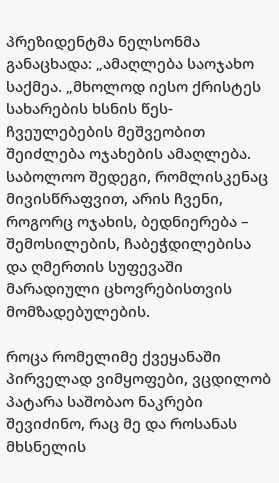პრეზიდენტმა ნელსონმა განაცხადა: „ამაღლება საოჯახო საქმეა. „მხოლოდ იესო ქრისტეს სახარების ხსნის წეს-ჩვეულებების მეშვეობით შეიძლება ოჯახების ამაღლება. საბოლოო შედეგი, რომლისკენაც მივისწრაფვით, არის ჩვენი, როგორც ოჯახის, ბედნიერება – შემოსილების, ჩაბეჭდილებისა და ღმერთის სუფევაში მარადიული ცხოვრებისთვის მომზადებულების.

როცა რომელიმე ქვეყანაში პირველად ვიმყოფები, ვცდილობ პატარა საშობაო ნაკრები შევიძინო, რაც მე და როსანას მხსნელის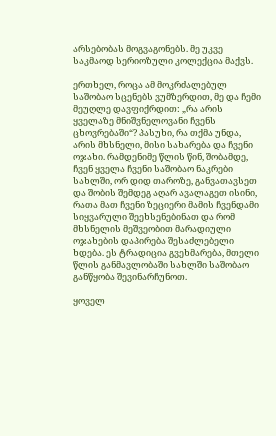არსებობას მოგვაგონებს. მე უკვე საკმაოდ სერიოზული კოლექცია მაქვს.

ერთხელ, როცა ამ მოკრძალებულ საშობაო სცენებს ვუმზერდით, მე და ჩემი მეუღლე დავფიქრდით: „რა არის ყველაზე მნიშვნელოვანი ჩვენს ცხოვრებაში“? პასუხი, რა თქმა უნდა, არის მხსნელი, მისი სახარება და ჩვენი ოჯახი. რამდენიმე წლის წინ, შობამდე, ჩვენ ყველა ჩვენი საშობაო ნაკრები სახლში, ორ დიდ თაროზე, განვათავსეთ და შობის შემდეგ აღარ ავალაგეთ ისინი, რათა მათ ჩვენი ზეციერი მამის ჩვენდამი სიყვარული შეეხსენებინათ და რომ მხსნელის მეშვეობით მარადიული ოჯახების დაპირება შესაძლებელი ხდება. ეს ტრადიცია გვეხმარება, მთელი წლის განმავლობაში სახლში საშობაო განწყობა შევინარჩუნოთ.

ყოველ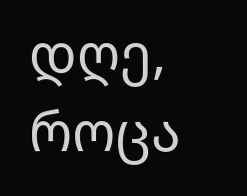დღე, როცა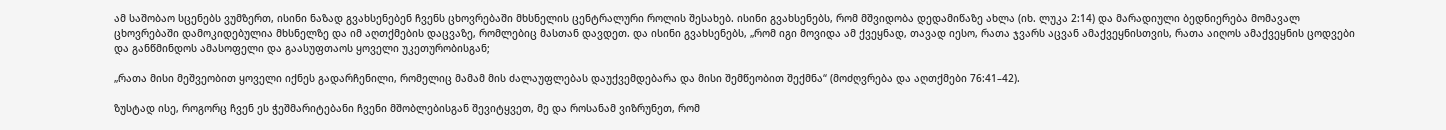ამ საშობაო სცენებს ვუმზერთ, ისინი ნაზად გვახსენებენ ჩვენს ცხოვრებაში მხსნელის ცენტრალური როლის შესახებ. ისინი გვახსენებს, რომ მშვიდობა დედამიწაზე ახლა (იხ. ლუკა 2:14) და მარადიული ბედნიერება მომავალ ცხოვრებაში დამოკიდებულია მხსნელზე და იმ აღთქმების დაცვაზე, რომლებიც მასთან დავდეთ. და ისინი გვახსენებს, „რომ იგი მოვიდა ამ ქვეყნად, თავად იესო, რათა ჯვარს აცვან ამაქვეყნისთვის, რათა აიღოს ამაქვეყნის ცოდვები და განწმინდოს ამასოფელი და გაასუფთაოს ყოველი უკეთურობისგან;

„რათა მისი მეშვეობით ყოველი იქნეს გადარჩენილი, რომელიც მამამ მის ძალაუფლებას დაუქვემდებარა და მისი შემწეობით შექმნა“ (მოძღვრება და აღთქმები 76:41–42).

ზუსტად ისე, როგორც ჩვენ ეს ჭეშმარიტებანი ჩვენი მშობლებისგან შევიტყვეთ, მე და როსანამ ვიზრუნეთ, რომ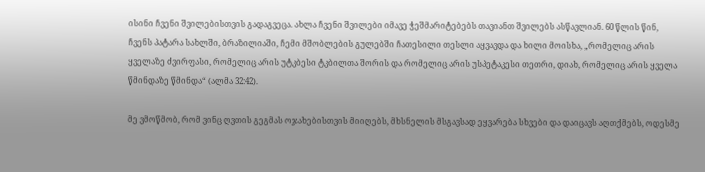ისინი ჩვენი შვილებისთვის გადაგვეცა. ახლა ჩვენი შვილები იმავე ჭეშმარიტებებს თავიანთ შვილებს ასწავლიან. 60 წლის წინ, ჩვენს პატარა სახლში, ბრაზილიაში, ჩემი მშობლების გულებში ჩათესილი თესლი აყვავდა და ხილი მოისხა, „რომელიც არის ყველაზე ძვირფასი, რომელიც არის უტკბესი ტკბილთა შორის და რომელიც არის უსპეტაკესი თეთრი, დიახ, რომელიც არის ყველა წმინდაზე წმინდა“ (ალმა 32:42).

მე ვმოწმობ, რომ ვინც ღვთის გეგმას ოჯახებისთვის მიიღებს, მხსნელის მსგავსად ეყვარება სხვები და დაიცავს აღთქმებს, ოდესმე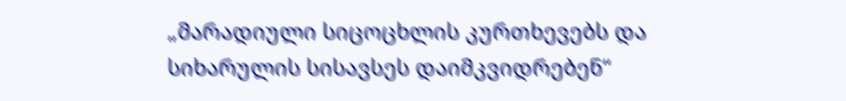„მარადიული სიცოცხლის კურთხევებს და სიხარულის სისავსეს დაიმკვიდრებენ“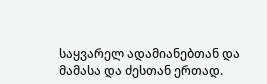საყვარელ ადამიანებთან და მამასა და ძესთან ერთად.